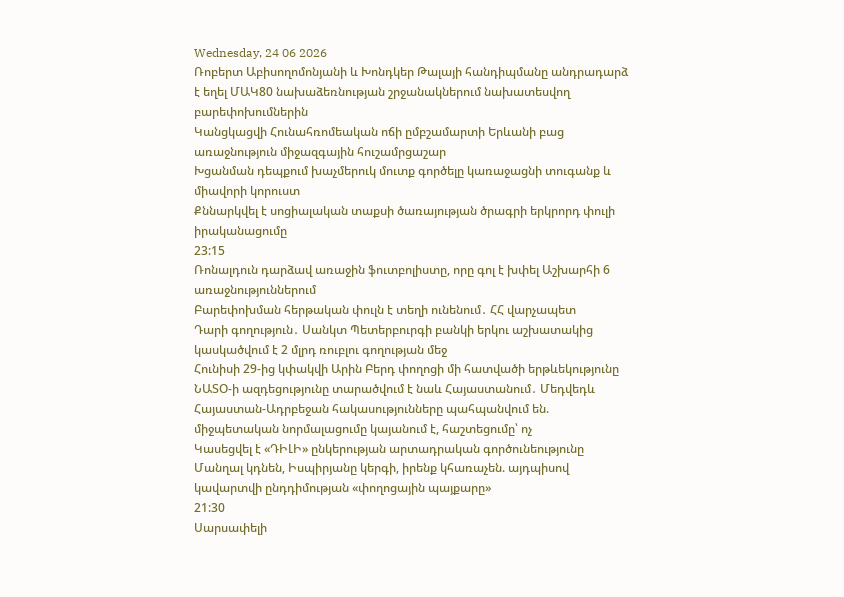Wednesday, 24 06 2026
Ռոբերտ Աբիսողոմոնյանի և Խոնդկեր Թալայի հանդիպմանը անդրադարձ է եղել ՄԱԿ80 նախաձեռնության շրջանակներում նախատեսվող բարեփոխումներին
Կանցկացվի Հունահռոմեական ոճի ըմբշամարտի Երևանի բաց առաջնություն միջազգային հուշամրցաշար
Խցանման դեպքում խաչմերուկ մուտք գործելը կառաջացնի տուգանք և միավորի կորուստ
Քննարկվել է սոցիալական տաքսի ծառայության ծրագրի երկրորդ փուլի իրականացումը
23:15
Ռոնալդուն դարձավ առաջին ֆուտբոլիստը, որը գոլ է խփել Աշխարհի 6 առաջնություններում
Բարեփոխման հերթական փուլն է տեղի ունենում․ ՀՀ վարչապետ
Դարի գողություն․ Սանկտ Պետերբուրգի բանկի երկու աշխատակից կասկածվում է 2 մլրդ ռուբլու գողության մեջ
Հունիսի 29-ից կփակվի Արին Բերդ փողոցի մի հատվածի երթևեկությունը
ՆԱՏՕ-ի ազդեցությունը տարածվում է նաև Հայաստանում․ Մեդվեդև
Հայաստան-Ադրբեջան հակասությունները պահպանվում են. միջպետական նորմալացումը կայանում է, հաշտեցումը՝ ոչ
Կասեցվել է «ԴԻԼԻ» ընկերության արտադրական գործունեությունը
Մանղալ կդնեն, Իսպիրյանը կերգի, իրենք կհառաչեն. այդպիսով կավարտվի ընդդիմության «փողոցային պայքարը»
21:30
Սարսափելի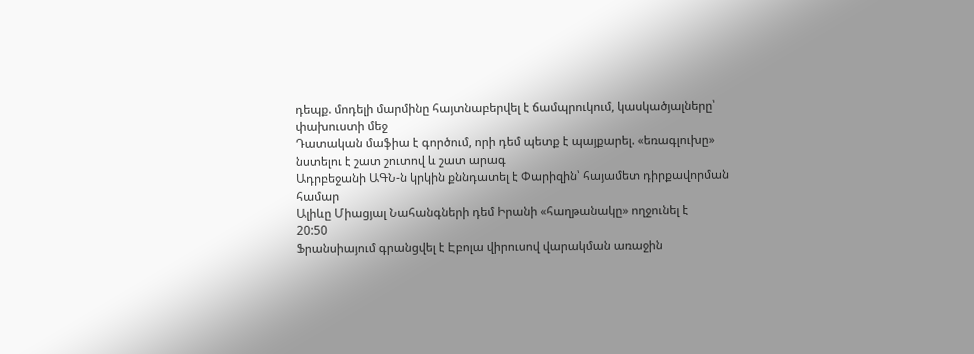դեպք. մոդելի մարմինը հայտնաբերվել է ճամպրուկում, կասկածյալները՝ փախուստի մեջ
Դատական մաֆիա է գործում, որի դեմ պետք է պայքարել. «եռագլուխը» նստելու է շատ շուտով և շատ արագ
Ադրբեջանի ԱԳՆ-ն կրկին քննդատել է Փարիզին՝ հայամետ դիրքավորման համար
Ալիևը Միացյալ Նահանգների դեմ Իրանի «հաղթանակը» ողջունել է
20:50
Ֆրանսիայում գրանցվել է Էբոլա վիրուսով վարակման առաջին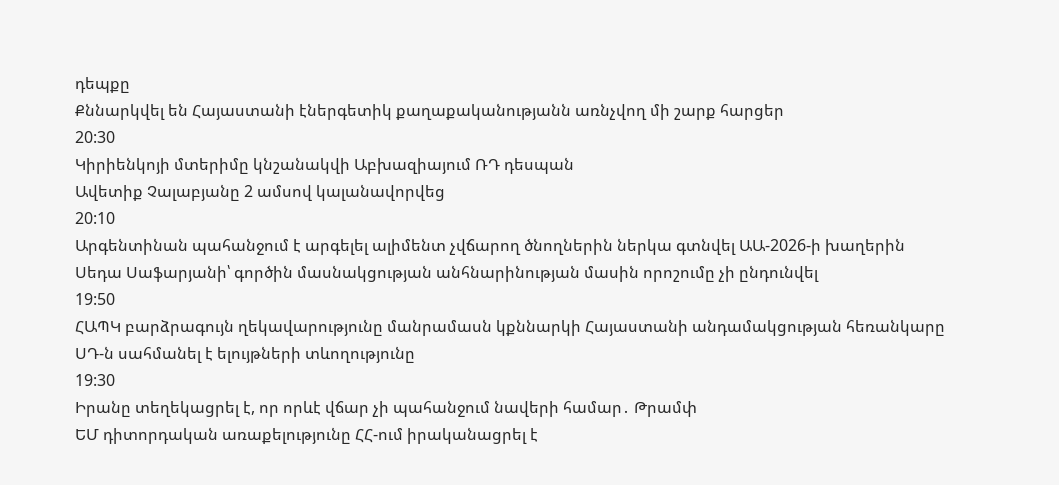դեպքը
Քննարկվել են Հայաստանի էներգետիկ քաղաքականությանն առնչվող մի շարք հարցեր
20:30
Կիրիենկոյի մտերիմը կնշանակվի Աբխազիայում ՌԴ դեսպան
Ավետիք Չալաբյանը 2 ամսով կալանավորվեց
20:10
Արգենտինան պահանջում է արգելել ալիմենտ չվճարող ծնողներին ներկա գտնվել ԱԱ-2026-ի խաղերին
Սեդա Սաֆարյանի՝ գործին մասնակցության անհնարինության մասին որոշումը չի ընդունվել
19:50
ՀԱՊԿ բարձրագույն ղեկավարությունը մանրամասն կքննարկի Հայաստանի անդամակցության հեռանկարը
ՍԴ-ն սահմանել է ելույթների տևողությունը
19:30
Իրանը տեղեկացրել է, որ որևէ վճար չի պահանջում նավերի համար․ Թրամփ
ԵՄ դիտորդական առաքելությունը ՀՀ-ում իրականացրել է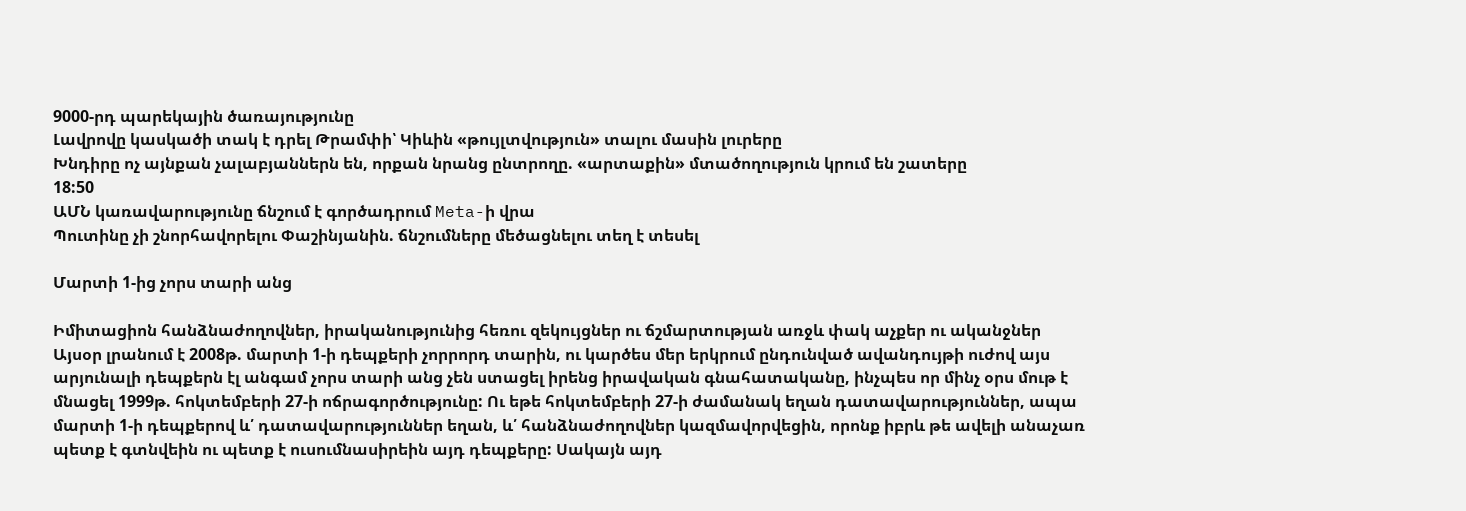9000-րդ պարեկային ծառայությունը
Լավրովը կասկածի տակ է դրել Թրամփի՝ Կիևին «թույլտվություն» տալու մասին լուրերը
Խնդիրը ոչ այնքան չալաբյաններն են, որքան նրանց ընտրողը. «արտաքին» մտածողություն կրում են շատերը
18:50
ԱՄՆ կառավարությունը ճնշում է գործադրում Meta-ի վրա
Պուտինը չի շնորհավորելու Փաշինյանին. ճնշումները մեծացնելու տեղ է տեսել

Մարտի 1-ից չորս տարի անց

Իմիտացիոն հանձնաժողովներ, իրականությունից հեռու զեկույցներ ու ճշմարտության առջև փակ աչքեր ու ականջներ
Այսօր լրանում է 2008թ. մարտի 1-ի դեպքերի չորրորդ տարին, ու կարծես մեր երկրում ընդունված ավանդույթի ուժով այս արյունալի դեպքերն էլ անգամ չորս տարի անց չեն ստացել իրենց իրավական գնահատականը, ինչպես որ մինչ օրս մութ է մնացել 1999թ. հոկտեմբերի 27-ի ոճրագործությունը: Ու եթե հոկտեմբերի 27-ի ժամանակ եղան դատավարություններ, ապա մարտի 1-ի դեպքերով և՛ դատավարություններ եղան, և՛ հանձնաժողովներ կազմավորվեցին, որոնք իբրև թե ավելի անաչառ պետք է գտնվեին ու պետք է ուսումնասիրեին այդ դեպքերը: Սակայն այդ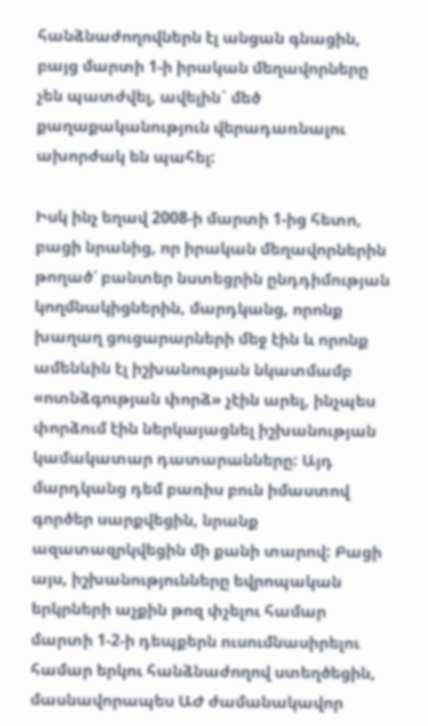հանձնաժողովներն էլ անցան գնացին, բայց մարտի 1-ի իրական մեղավորները չեն պատժվել, ավելին` մեծ քաղաքականություն վերադառնալու ախորժակ են պահել:

Իսկ ինչ եղավ 2008-ի մարտի 1-ից հետո, բացի նրանից, որ իրական մեղավորներին թողած՝ բանտեր նստեցրին ընդդիմության կողմնակիցներին, մարդկանց, որոնք խաղաղ ցուցարարների մեջ էին և որոնք ամենևին էլ իշխանության նկատմամբ «ոտնձգության փորձ» չէին արել, ինչպես փորձում էին ներկայացնել իշխանության կամակատար դատարանները: Այդ մարդկանց դեմ բառիս բուն իմաստով գործեր սարքվեցին, նրանք ազատազրկվեցին մի քանի տարով: Բացի այս, իշխանությունները եվրոպական երկրների աչքին թոզ փչելու համար մարտի 1-2-ի դեպքերն ուսումնասիրելու համար երկու հանձնաժողով ստեղծեցին, մասնավորապես ԱԺ ժամանակավոր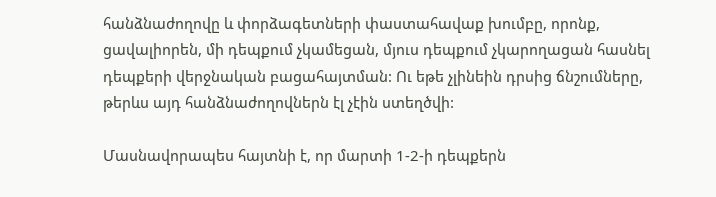հանձնաժողովը և փորձագետների փաստահավաք խումբը, որոնք, ցավալիորեն, մի դեպքում չկամեցան, մյուս դեպքում չկարողացան հասնել դեպքերի վերջնական բացահայտման: Ու եթե չլինեին դրսից ճնշումները, թերևս այդ հանձնաժողովներն էլ չէին ստեղծվի:

Մասնավորապես հայտնի է, որ մարտի 1-2-ի դեպքերն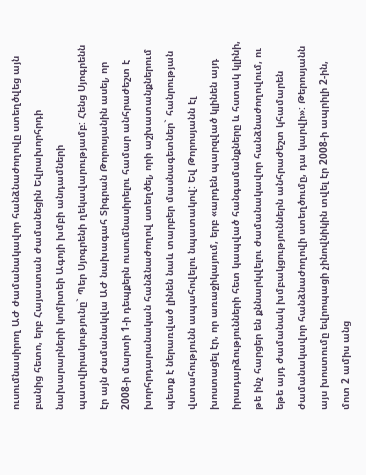ուսումնասիրող ԱԺ ժամանակավոր հանձնաժողովը ստեղծվեց այն բանից հետո, երբ Հայաստան ժամանեցին Եվրախորհրդի նախարարների կոմիտեի Ագոյի խմբի անդամների պատվիրակությունը` Պեր Սյոգրենի ղեկավարությամբ: Հենց Սյոգրենն էր այն ժամանակվա ԱԺ նախագահ Տիգրան Թորոսյանին ասել, որ 2008-ի մարտի 1-ի դեպքերն ուսումնասիրելու համար անհրաժեշտ է խորհրդարանական հանձնաժողով ստեղծել, որի աշխատանքներում պետք է ներառված լինեն նաև տարբեր մասնագետներ` հանրության վստահությունն ապահովելու նպատակով: Եվ Թորոսյանն էլ խոստացել էր, որ առաջիկայում, երբ «արդեն պարզված կլինեն այդ իրադարձությունների հետ կապված հանգամանքները և հստակ կլինի, թե ինչ հարցեր են քննարկվելու ժամանակավոր հանձնաժողովում, ու եթե այդ ժամանակ խմբակցություններն անհրաժեշտ կհամարեն ժամանակավոր հանձնաժողովի ստեղծումը, դա կարվի»: Թերոսյանն այս խոստումը եվրոպացի չինովնիկին տվել էր 2008-ի ապրիլի 2-ին, մոտ 2 ամիս անց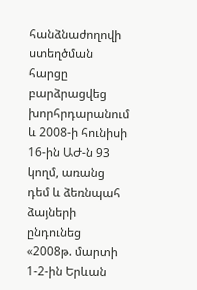հանձնաժողովի ստեղծման հարցը բարձրացվեց խորհրդարանում և 2008-ի հունիսի 16-ին ԱԺ-ն 93 կողմ, առանց դեմ և ձեռնպահ ձայների ընդունեց «2008թ. մարտի 1-2-ին Երևան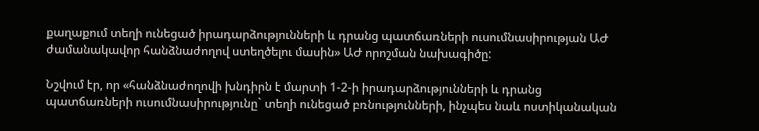քաղաքում տեղի ունեցած իրադարձությունների և դրանց պատճառների ուսումնասիրության ԱԺ ժամանակավոր հանձնաժողով ստեղծելու մասին» ԱԺ որոշման նախագիծը:

Նշվում էր, որ «հանձնաժողովի խնդիրն է մարտի 1-2-ի իրադարձությունների և դրանց պատճառների ուսումնասիրությունը` տեղի ունեցած բռնությունների, ինչպես նաև ոստիկանական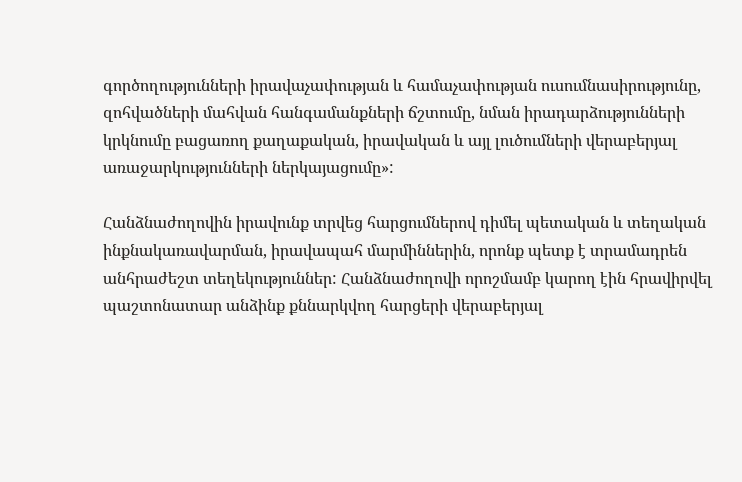գործողությունների իրավաչափության և համաչափության ուսումնասիրությունը, զոհվածների մահվան հանգամանքների ճշտումը, նման իրադարձությունների կրկնումը բացառող քաղաքական, իրավական և այլ լուծումների վերաբերյալ առաջարկությունների ներկայացումը»:

Հանձնաժողովին իրավունք տրվեց հարցումներով դիմել պետական և տեղական ինքնակառավարման, իրավապահ մարմիններին, որոնք պետք է տրամադրեն անհրաժեշտ տեղեկություններ: Հանձնաժողովի որոշմամբ կարող էին հրավիրվել պաշտոնատար անձինք քննարկվող հարցերի վերաբերյալ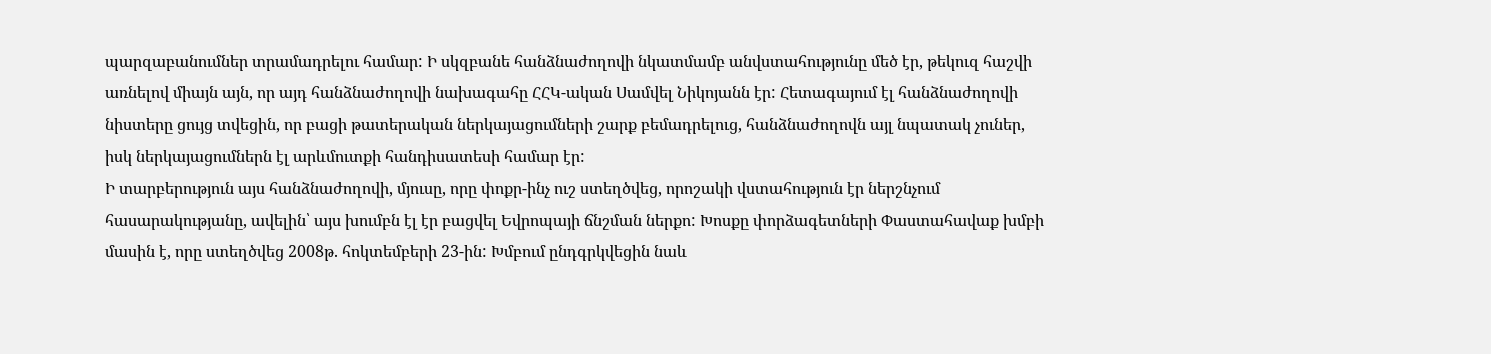պարզաբանումներ տրամադրելու համար: Ի սկզբանե հանձնաժողովի նկատմամբ անվստահությունը մեծ էր, թեկուզ հաշվի առնելով միայն այն, որ այդ հանձնաժողովի նախագահը ՀՀԿ-ական Սամվել Նիկոյանն էր: Հետագայում էլ հանձնաժողովի նիստերը ցույց տվեցին, որ բացի թատերական ներկայացումների շարք բեմադրելուց, հանձնաժողովն այլ նպատակ չուներ, իսկ ներկայացումներն էլ արևմուտքի հանդիսատեսի համար էր:
Ի տարբերություն այս հանձնաժողովի, մյուսը, որը փոքր-ինչ ուշ ստեղծվեց, որոշակի վստահություն էր ներշնչում հասարակությանը, ավելին՝ այս խումբն էլ էր բացվել Եվրոպայի ճնշման ներքո: Խոսքը փորձագետների Փաստահավաք խմբի մասին է, որը ստեղծվեց 2008թ. հոկտեմբերի 23-ին: Խմբում ընդգրկվեցին նաև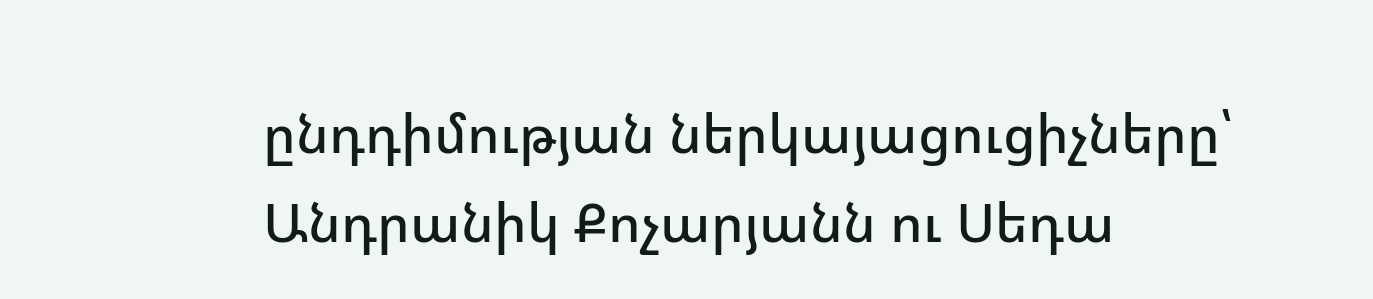ընդդիմության ներկայացուցիչները՝ Անդրանիկ Քոչարյանն ու Սեդա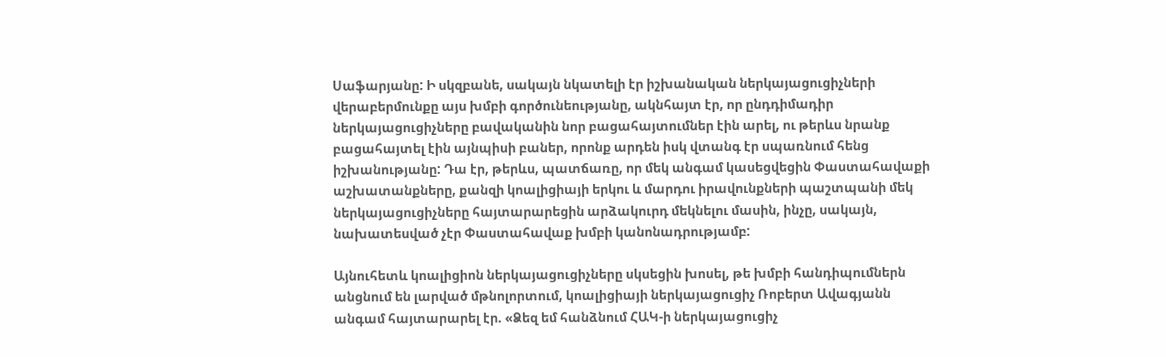Սաֆարյանը: Ի սկզբանե, սակայն նկատելի էր իշխանական ներկայացուցիչների վերաբերմունքը այս խմբի գործունեությանը, ակնհայտ էր, որ ընդդիմադիր ներկայացուցիչները բավականին նոր բացահայտումներ էին արել, ու թերևս նրանք բացահայտել էին այնպիսի բաներ, որոնք արդեն իսկ վտանգ էր սպառնում հենց իշխանությանը: Դա էր, թերևս, պատճառը, որ մեկ անգամ կասեցվեցին Փաստահավաքի աշխատանքները, քանզի կոալիցիայի երկու և մարդու իրավունքների պաշտպանի մեկ ներկայացուցիչները հայտարարեցին արձակուրդ մեկնելու մասին, ինչը, սակայն, նախատեսված չէր Փաստահավաք խմբի կանոնադրությամբ:

Այնուհետև կոալիցիոն ներկայացուցիչները սկսեցին խոսել, թե խմբի հանդիպումներն անցնում են լարված մթնոլորտում, կոալիցիայի ներկայացուցիչ Ռոբերտ Ավագյանն անգամ հայտարարել էր. «Ձեզ եմ հանձնում ՀԱԿ-ի ներկայացուցիչ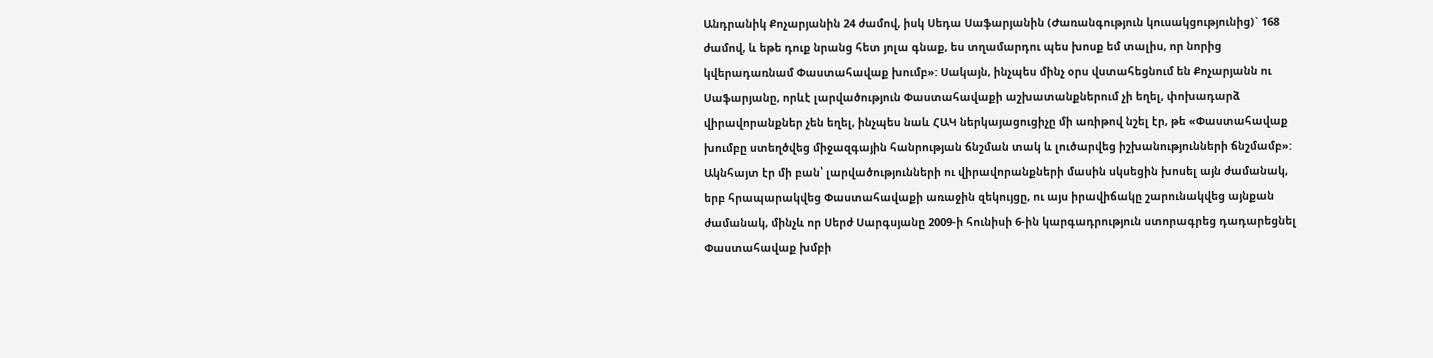Անդրանիկ Քոչարյանին 24 ժամով, իսկ Սեդա Սաֆարյանին (Ժառանգություն կուսակցությունից)` 168 ժամով, և եթե դուք նրանց հետ յոլա գնաք, ես տղամարդու պես խոսք եմ տալիս, որ նորից կվերադառնամ Փաստահավաք խումբ»: Սակայն, ինչպես մինչ օրս վստահեցնում են Քոչարյանն ու Սաֆարյանը, որևէ լարվածություն Փաստահավաքի աշխատանքներում չի եղել, փոխադարձ վիրավորանքներ չեն եղել, ինչպես նաև ՀԱԿ ներկայացուցիչը մի առիթով նշել էր, թե «Փաստահավաք խումբը ստեղծվեց միջազգային հանրության ճնշման տակ և լուծարվեց իշխանությունների ճնշմամբ»: Ակնհայտ էր մի բան՝ լարվածությունների ու վիրավորանքների մասին սկսեցին խոսել այն ժամանակ, երբ հրապարակվեց Փաստահավաքի առաջին զեկույցը, ու այս իրավիճակը շարունակվեց այնքան ժամանակ, մինչև որ Սերժ Սարգսյանը 2009-ի հունիսի 6-ին կարգադրություն ստորագրեց դադարեցնել Փաստահավաք խմբի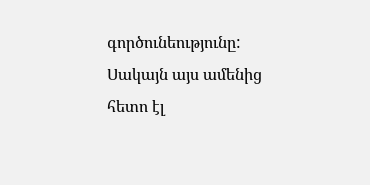գործունեությունը: Սակայն այս ամենից հետո էլ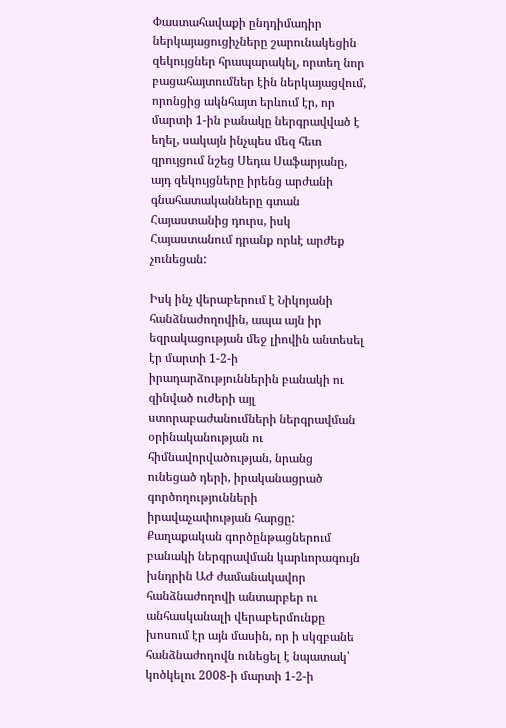Փաստահավաքի ընդդիմադիր ներկայացուցիչները շարունակեցին զեկույցներ հրապարակել, որտեղ նոր բացահայտումներ էին ներկայացվում, որոնցից ակնհայտ երևում էր, որ մարտի 1-ին բանակը ներգրավված է եղել, սակայն ինչպես մեզ հետ զրույցում նշեց Սեդա Սաֆարյանը, այդ զեկույցները իրենց արժանի գնահատականները գտան Հայաստանից դուրս, իսկ Հայաստանում դրանք որևէ արժեք չունեցան:

Իսկ ինչ վերաբերում է Նիկոյանի հանձնաժողովին, ապա այն իր եզրակացության մեջ լիովին անտեսել էր մարտի 1-2-ի իրադարձություններին բանակի ու զինված ուժերի այլ ստորաբաժանումների ներգրավման օրինականության ու հիմնավորվածության, նրանց ունեցած դերի, իրականացրած գործողությունների իրավաչափության հարցը: Քաղաքական գործընթացներում բանակի ներգրավման կարևորագույն խնդրին ԱԺ ժամանակավոր հանձնաժողովի անտարբեր ու անհասկանալի վերաբերմունքը խոսում էր այն մասին, որ ի սկզբանե հանձնաժողովն ունեցել է նպատակ՝ կոծկելու 2008-ի մարտի 1-2-ի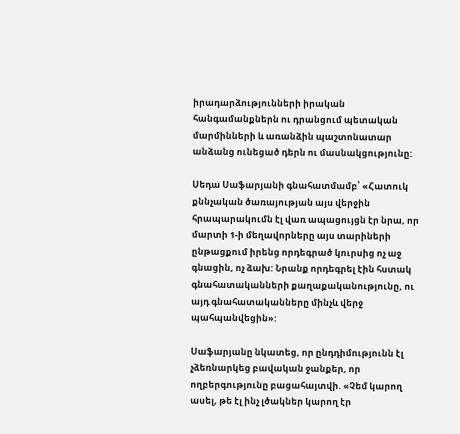իրադարձությունների իրական հանգամանքներն ու դրանցում պետական մարմինների և առանձին պաշտոնատար անձանց ունեցած դերն ու մասնակցությունը:

Սեդա Սաֆարյանի գնահատմամբ՝ «Հատուկ քննչական ծառայության այս վերջին հրապարակումն էլ վառ ապացույցն էր նրա, որ մարտի 1-ի մեղավորները այս տարիների ընթացքում իրենց որդեգրած կուրսից ոչ աջ գնացին, ոչ ձախ: Նրանք որդեգրել էին հստակ գնահատականների քաղաքականությունը, ու այդ գնահատականները մինչև վերջ պահպանվեցին»:

Սաֆարյանը նկատեց, որ ընդդիմությունն էլ չձեռնարկեց բավական ջանքեր, որ ողբերգությունը բացահայտվի. «Չեմ կարող ասել, թե էլ ինչ լծակներ կարող էր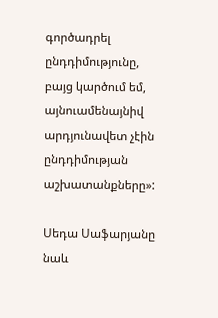գործադրել ընդդիմությունը, բայց կարծում եմ, այնուամենայնիվ արդյունավետ չէին ընդդիմության աշխատանքները»:

Սեդա Սաֆարյանը նաև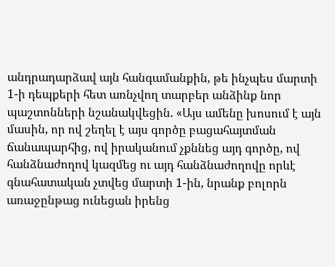անդրադարձավ այն հանգամանքին, թե ինչպես մարտի 1-ի դեպքերի հետ առնչվող տարբեր անձինք նոր պաշտոնների նշանակվեցին. «Այս ամենը խոսում է այն մասին, որ ով շեղել է այս գործը բացահայտման ճանապարհից, ով իրականում չքննեց այդ գործը, ով հանձնաժողով կազմեց ու այդ հանձնաժողովը որևէ գնահատական չտվեց մարտի 1-ին, նրանք բոլորն առաջընթաց ունեցան իրենց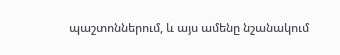պաշտոններում, և այս ամենը նշանակում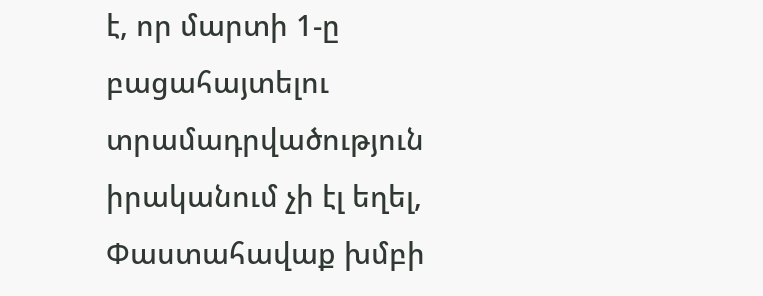է, որ մարտի 1-ը բացահայտելու տրամադրվածություն իրականում չի էլ եղել, Փաստահավաք խմբի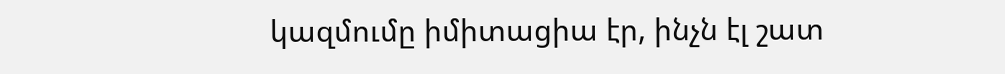կազմումը իմիտացիա էր, ինչն էլ շատ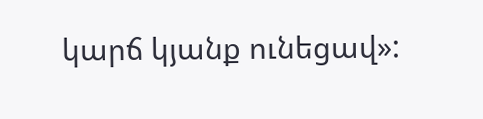կարճ կյանք ունեցավ»: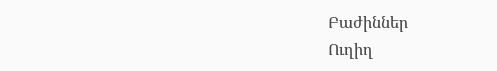Բաժիններ
Ուղիղ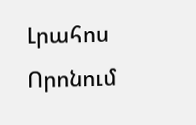Լրահոս
Որոնում